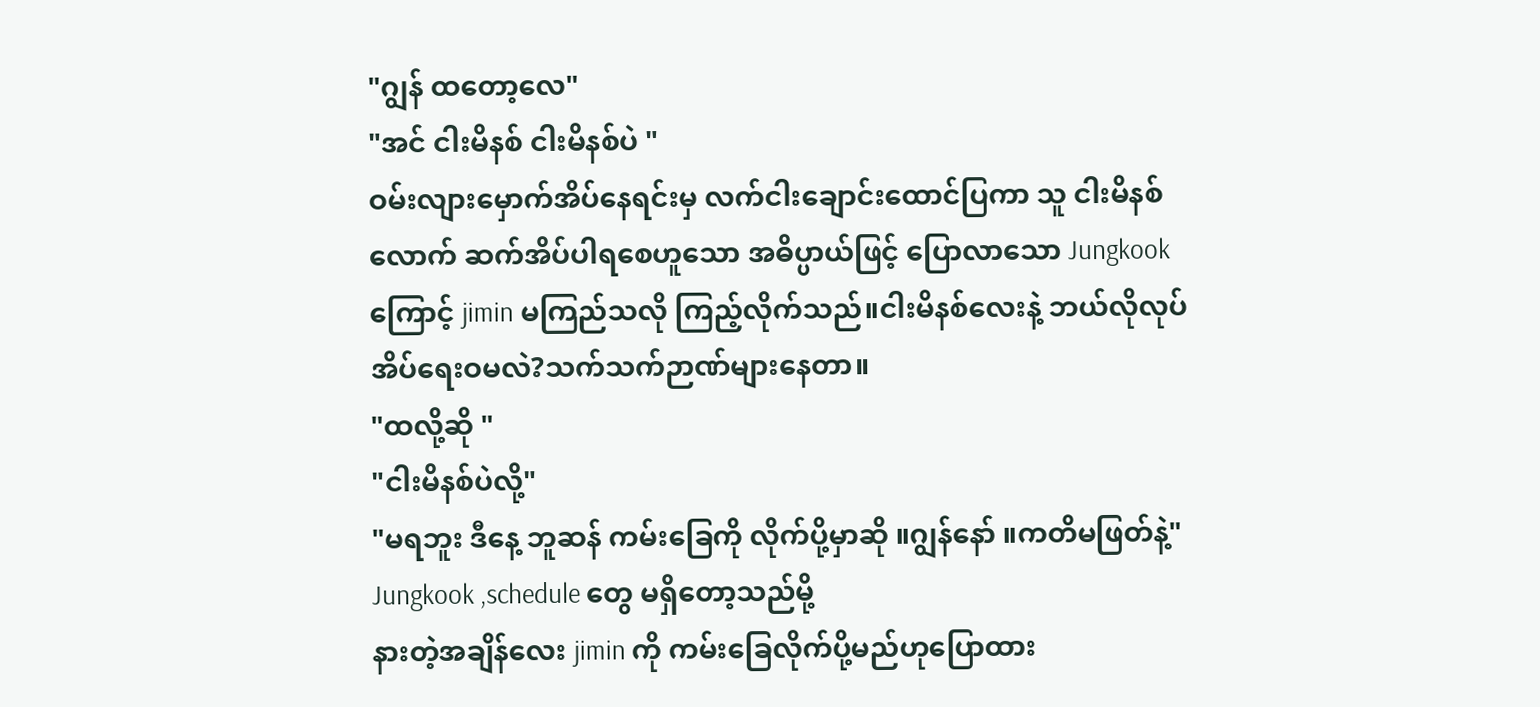"ဂျွန် ထတော့လေ"
"အင် ငါးမိနစ် ငါးမိနစ်ပဲ "
ဝမ်းလျားမှောက်အိပ်နေရင်းမှ လက်ငါးချောင်းထောင်ပြကာ သူ ငါးမိနစ်လောက် ဆက်အိပ်ပါရစေဟူသော အဓိပ္ပာယ်ဖြင့် ပြောလာသော Jungkook ကြောင့် jimin မကြည်သလို ကြည့်လိုက်သည်။ငါးမိနစ်လေးနဲ့ ဘယ်လိုလုပ် အိပ်ရေးဝမလဲ?သက်သက်ဉာဏ်များနေတာ။
"ထလို့ဆို "
"ငါးမိနစ်ပဲလို့"
"မရဘူး ဒီနေ့ ဘူဆန် ကမ်းခြေကို လိုက်ပို့မှာဆို ။ဂျွန်နော် ။ကတိမဖြတ်နဲ့"
Jungkook ,schedule တွေ မရှိတော့သည်မို့
နားတဲ့အချိန်လေး jimin ကို ကမ်းခြေလိုက်ပို့မည်ဟုပြောထား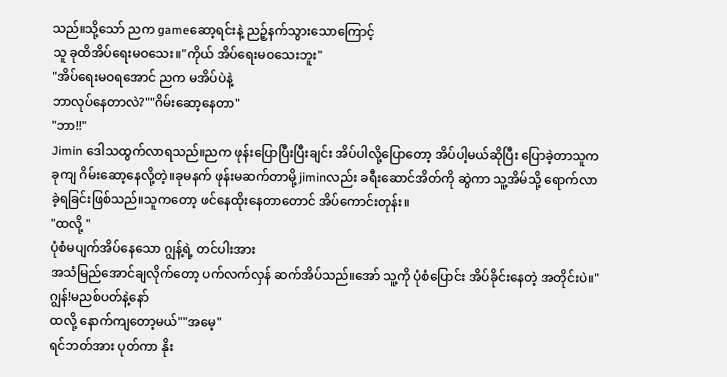သည်။သို့သော် ညက gameဆော့ရင်းနဲ့ ညဉ့်နက်သွားသောကြောင့်
သူ ခုထိအိပ်ရေးမဝသေး။"ကိုယ် အိပ်ရေးမဝသေးဘူး"
"အိပ်ရေးမဝရအောင် ညက မအိပ်ပဲနဲ့
ဘာလုပ်နေတာလဲ?""ဂိမ်းဆော့နေတာ"
"ဘာ!!"
Jimin ဒေါသထွက်လာရသည်။ညက ဖုန်းပြောပြီးပြီးချင်း အိပ်ပါလို့ပြောတော့ အိပ်ပါ့မယ်ဆိုပြီး ပြောခဲ့တာသူက ခုကျ ဂိမ်းဆော့နေလို့တဲ့။ခုမနက် ဖုန်းမဆက်တာမို့ jiminလည်း ခရီးဆောင်အိတ်ကို ဆွဲကာ သူ့အိမ်သို့ ရောက်လာခဲ့ရခြင်းဖြစ်သည်။သူကတော့ ဖင်နေထိုးနေတာတောင် အိပ်ကောင်းတုန်း။
"ထလို့ "
ပုံစံမပျက်အိပ်နေသော ဂျွန့်ရဲ့ တင်ပါးအား
အသံမြည်အောင်ချလိုက်တော့ ပက်လက်လှန် ဆက်အိပ်သည်။အော် သူ့ကို ပုံစံပြောင်း အိပ်ခိုင်းနေတဲ့ အတိုင်းပဲ။"ဂျွန်!မညစ်ပတ်နဲ့နော်
ထလို့ နောက်ကျတော့မယ်""အမေ့"
ရင်ဘတ်အား ပုတ်ကာ နိုး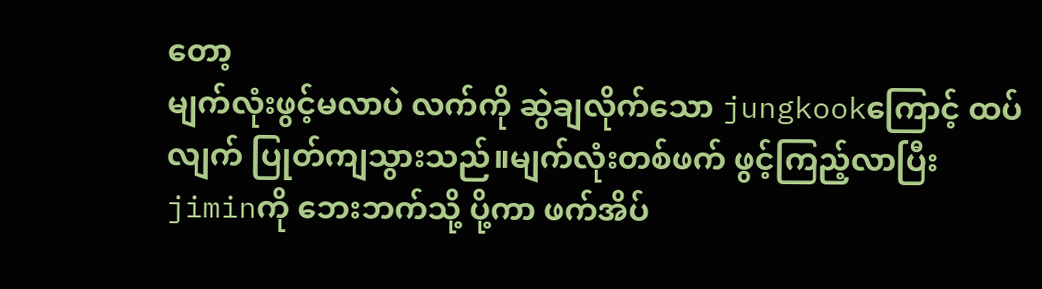တော့
မျက်လုံးဖွင့်မလာပဲ လက်ကို ဆွဲချလိုက်သော jungkookကြောင့် ထပ်လျက် ပြုတ်ကျသွားသည်။မျက်လုံးတစ်ဖက် ဖွင့်ကြည့်လာပြီး jiminကို ဘေးဘက်သို့ ပို့ကာ ဖက်အိပ်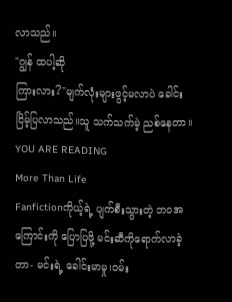လာသည်။
"ဂျွန် ထပါ့ဆို
ကြားလား?"မျက်လုံးများဖွင့်မလာပဲ ခေါင်းငြိမ့်ပြလာသည်။သူ သက်သက်မဲ့ ညစ်နေတာ။
YOU ARE READING
More Than Life
Fanfictionကိုယ့်ရဲ့ ပျက်စီးသွားတဲ့ ဘဝအကြောင်းကို ပြောပြဖို့ မင်းဆီကိုရောက်လာခဲ့တာ- မင်းရဲ့ ခေါင်းမာမှု၊ဝမ်း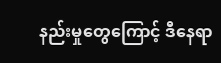နည်းမှုတွေကြောင့် ဒီနေရာ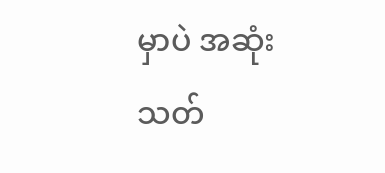မှာပဲ အဆုံးသတ်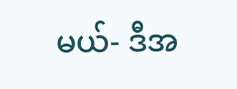မယ်- ဒီအ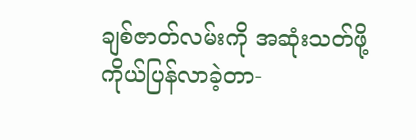ချစ်ဇာတ်လမ်းကို အဆုံးသတ်ဖို့ ကိုယ်ပြန်လာခဲ့တာ-